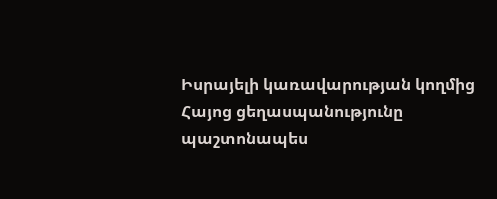Իսրայելի կառավարության կողմից Հայոց ցեղասպանությունը պաշտոնապես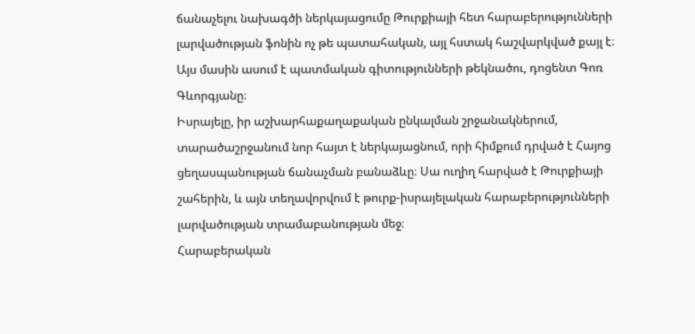ճանաչելու նախագծի ներկայացումը Թուրքիայի հետ հարաբերությունների լարվածության ֆոնին ոչ թե պատահական, այլ հստակ հաշվարկված քայլ է։ Այս մասին ասում է պատմական գիտությունների թեկնածու, դոցենտ Գոռ Գևորգյանը։
Իսրայելը, իր աշխարհաքաղաքական ընկալման շրջանակներում, տարածաշրջանում նոր հայտ է ներկայացնում, որի հիմքում դրված է Հայոց ցեղասպանության ճանաչման բանաձևը։ Սա ուղիղ հարված է Թուրքիայի շահերին, և այն տեղավորվում է թուրք-իսրայելական հարաբերությունների լարվածության տրամաբանության մեջ։
Հարաբերական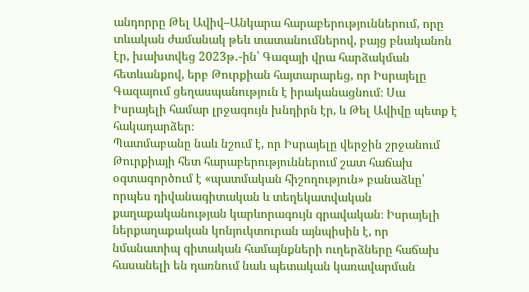անդորրը Թել Ավիվ–Անկարա հարաբերություններում, որը տևական ժամանակ թեև տատանումներով, բայց բնականոն էր, խախտվեց 2023թ․-ին՝ Գազայի վրա հարձակման հետևանքով, երբ Թուրքիան հայտարարեց, որ Իսրայելը Գազայում ցեղասպանություն է իրականացնում։ Սա Իսրայելի համար լրջագույն խնդիրն էր, և Թել Ավիվը պետք է հակադարձեր։
Պատմաբանը նաև նշում է, որ Իսրայելը վերջին շրջանում Թուրքիայի հետ հարաբերություններում շատ հաճախ օգտագործում է «պատմական հիշողություն» բանաձևը՝ որպես դիվանագիտական և տեղեկատվական քաղաքականության կարևորագույն գրավական։ Իսրայելի ներքաղաքական կոնյուկտուրան այնպիսին է, որ նմանատիպ գիտական համայնքների ուղերձները հաճախ հասանելի են դառնում նաև պետական կառավարման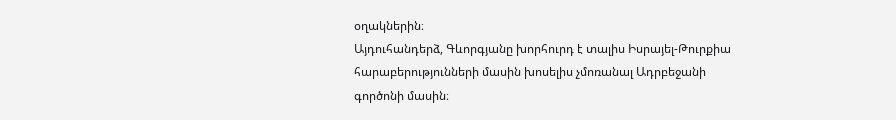օղակներին։
Այդուհանդերձ, Գևորգյանը խորհուրդ է տալիս Իսրայել-Թուրքիա հարաբերությունների մասին խոսելիս չմոռանալ Ադրբեջանի գործոնի մասին։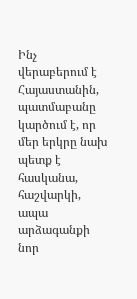Ինչ վերաբերում է Հայաստանին, պատմաբանը կարծում է, որ մեր երկրը նախ պետք է հասկանա, հաշվարկի, ապա արձագանքի նոր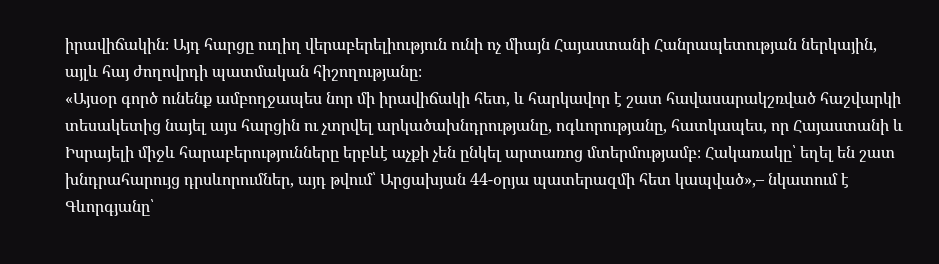իրավիճակին։ Այդ հարցը ուղիղ վերաբերելիություն ունի ոչ միայն Հայաստանի Հանրապետության ներկային, այլև հայ ժողովրդի պատմական հիշողությանը։
«Այսօր գործ ունենք ամբողջապես նոր մի իրավիճակի հետ, և հարկավոր է շատ հավասարակշռված հաշվարկի տեսակետից նայել այս հարցին ու չտրվել արկածախնդրությանը, ոգևորությանը, հատկապես, որ Հայաստանի և Իսրայելի միջև հարաբերությունները երբևէ աչքի չեն ընկել արտառոց մտերմությամբ։ Հակառակը՝ եղել են շատ խնդրահարույց դրսևորումներ, այդ թվում՝ Արցախյան 44-օրյա պատերազմի հետ կապված»,– նկատում է Գևորգյանը՝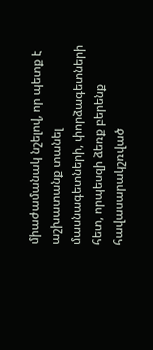միաժամանակ նշելով, որ պետք է աշխատանք տանել մասնագետների, փորձագետների հետ, որպեսզի ձեռք բերենք հավասարակշռված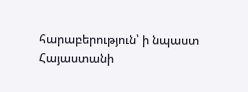հարաբերություն՝ ի նպաստ Հայաստանի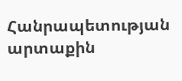Հանրապետության արտաքին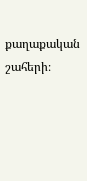քաղաքական շահերի։